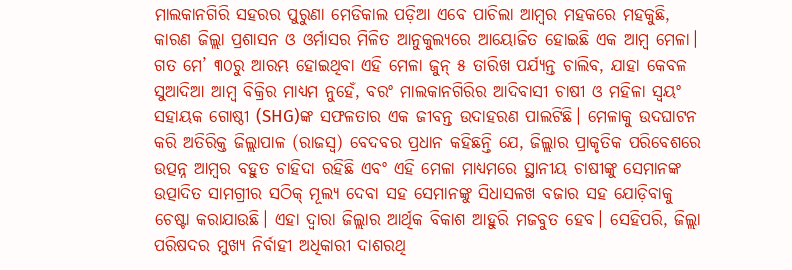ମାଲକାନଗିରି ସହରର ପୁରୁଣା ମେଡିକାଲ ପଡ଼ିଆ ଏବେ ପାଚିଲା ଆମ୍ବର ମହକରେ ମହକୁଛି, କାରଣ ଜିଲ୍ଲା ପ୍ରଶାସନ ଓ ଓର୍ମାସର ମିଳିତ ଆନୁକୁଲ୍ୟରେ ଆୟୋଜିତ ହୋଇଛି ଏକ ଆମ୍ବ ମେଳା। ଗତ ମେ’ ୩୦ରୁ ଆରମ୍ଭ ହୋଇଥିବା ଏହି ମେଳା ଜୁନ୍ ୫ ତାରିଖ ପର୍ଯ୍ୟନ୍ତ ଚାଲିବ, ଯାହା କେବଳ ସୁଆଦିଆ ଆମ୍ବ ବିକ୍ରିର ମାଧ୍ୟମ ନୁହେଁ, ବରଂ ମାଲକାନଗିରିର ଆଦିବାସୀ ଚାଷୀ ଓ ମହିଳା ସ୍ୱୟଂ ସହାୟକ ଗୋଷ୍ଠୀ (SHG)ଙ୍କ ସଫଳତାର ଏକ ଜୀବନ୍ତ ଉଦାହରଣ ପାଲଟିଛି। ମେଳାକୁ ଉଦଘାଟନ କରି ଅତିରିକ୍ତ ଜିଲ୍ଲାପାଳ (ରାଜସ୍ୱ) ବେଦବର ପ୍ରଧାନ କହିଛନ୍ତି ଯେ, ଜିଲ୍ଲାର ପ୍ରାକୃତିକ ପରିବେଶରେ ଉତ୍ପନ୍ନ ଆମ୍ବର ବହୁତ ଚାହିଦା ରହିଛି ଏବଂ ଏହି ମେଳା ମାଧ୍ୟମରେ ସ୍ଥାନୀୟ ଚାଷୀଙ୍କୁ ସେମାନଙ୍କ ଉତ୍ପାଦିତ ସାମଗ୍ରୀର ସଠିକ୍ ମୂଲ୍ୟ ଦେବା ସହ ସେମାନଙ୍କୁ ସିଧାସଳଖ ବଜାର ସହ ଯୋଡ଼ିବାକୁ ଚେଷ୍ଟା କରାଯାଉଛି। ଏହା ଦ୍ୱାରା ଜିଲ୍ଲାର ଆର୍ଥିକ ବିକାଶ ଆହୁରି ମଜବୁତ ହେବ। ସେହିପରି, ଜିଲ୍ଲା ପରିଷଦର ମୁଖ୍ୟ ନିର୍ବାହୀ ଅଧିକାରୀ ଦାଶରଥି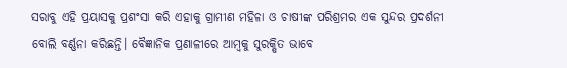ସରାବୁ ଏହି ପ୍ରୟାସକୁ ପ୍ରଶଂସା କରି ଏହାକୁ ଗ୍ରାମୀଣ ମହିଳା ଓ ଚାଷୀଙ୍କ ପରିଶ୍ରମର ଏକ ସୁନ୍ଦର ପ୍ରଦର୍ଶନୀ ବୋଲି ବର୍ଣ୍ଣନା କରିଛନ୍ତି। ବୈଜ୍ଞାନିକ ପ୍ରଣାଳୀରେ ଆମ୍ବକୁ ସୁରକ୍ଷିତ ଭାବେ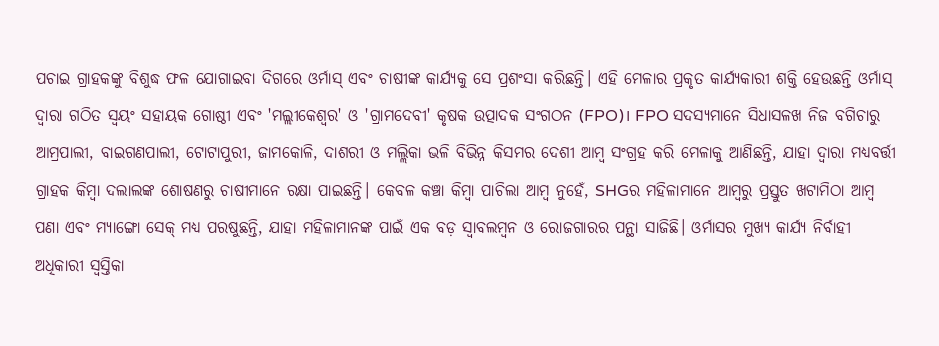ପଚାଇ ଗ୍ରାହକଙ୍କୁ ବିଶୁଦ୍ଧ ଫଳ ଯୋଗାଇବା ଦିଗରେ ଓର୍ମାସ୍ ଏବଂ ଚାଷୀଙ୍କ କାର୍ଯ୍ୟକୁ ସେ ପ୍ରଶଂସା କରିଛନ୍ତି। ଏହି ମେଳାର ପ୍ରକୃତ କାର୍ଯ୍ୟକାରୀ ଶକ୍ତି ହେଉଛନ୍ତି ଓର୍ମାସ୍ ଦ୍ୱାରା ଗଠିତ ସ୍ୱୟଂ ସହାୟକ ଗୋଷ୍ଠୀ ଏବଂ 'ମଲ୍ଲୀକେଶ୍ଵର' ଓ 'ଗ୍ରାମଦେବୀ' କୃଷକ ଉତ୍ପାଦକ ସଂଗଠନ (FPO)। FPO ସଦସ୍ୟମାନେ ସିଧାସଳଖ ନିଜ ବଗିଚାରୁ ଆମ୍ରପାଲୀ, ବାଇଗଣପାଲୀ, ଟୋଟାପୁରୀ, ଜାମକୋଳି, ଦାଶରୀ ଓ ମଲ୍ଲିକା ଭଳି ବିଭିନ୍ନ କିସମର ଦେଶୀ ଆମ୍ବ ସଂଗ୍ରହ କରି ମେଳାକୁ ଆଣିଛନ୍ତି, ଯାହା ଦ୍ୱାରା ମଧ୍ୟବର୍ତ୍ତୀ ଗ୍ରାହକ କିମ୍ବା ଦଲାଲଙ୍କ ଶୋଷଣରୁ ଚାଷୀମାନେ ରକ୍ଷା ପାଇଛନ୍ତି। କେବଳ କଞ୍ଚା କିମ୍ବା ପାଚିଲା ଆମ୍ବ ନୁହେଁ, SHGର ମହିଳାମାନେ ଆମ୍ବରୁ ପ୍ରସ୍ତୁତ ଖଟାମିଠା ଆମ୍ବ ପଣା ଏବଂ ମ୍ୟାଙ୍ଗୋ ସେକ୍ ମଧ୍ୟ ପରଷୁଛନ୍ତି, ଯାହା ମହିଳାମାନଙ୍କ ପାଇଁ ଏକ ବଡ଼ ସ୍ୱାବଲମ୍ବନ ଓ ରୋଜଗାରର ପନ୍ଥା ସାଜିଛି। ଓର୍ମାସର ମୁଖ୍ୟ କାର୍ଯ୍ୟ ନିର୍ବାହୀ ଅଧିକାରୀ ସ୍ୱସ୍ତିକା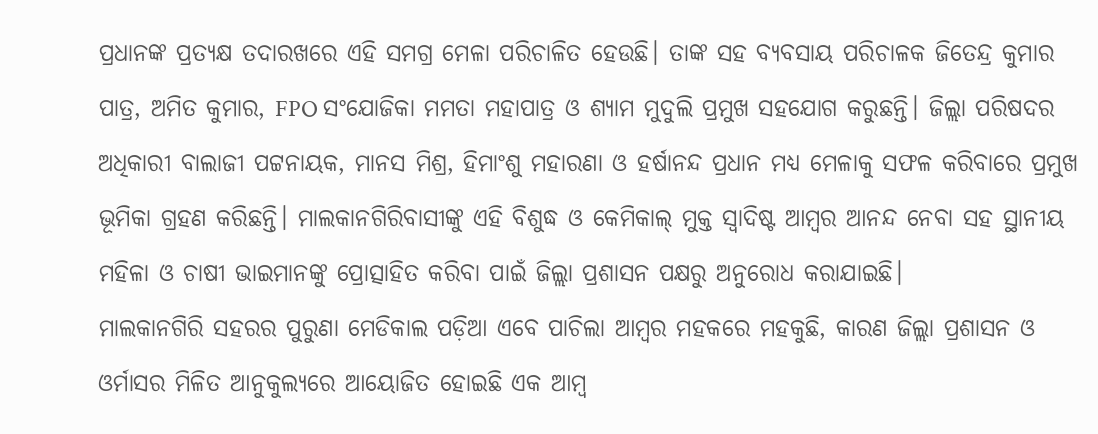ପ୍ରଧାନଙ୍କ ପ୍ରତ୍ୟକ୍ଷ ତଦାରଖରେ ଏହି ସମଗ୍ର ମେଳା ପରିଚାଳିତ ହେଉଛି। ତାଙ୍କ ସହ ବ୍ୟବସାୟ ପରିଚାଳକ ଜିତେନ୍ଦ୍ର କୁମାର ପାତ୍ର, ଅମିତ କୁମାର, FPO ସଂଯୋଜିକା ମମତା ମହାପାତ୍ର ଓ ଶ୍ୟାମ ମୁଦୁଲି ପ୍ରମୁଖ ସହଯୋଗ କରୁଛନ୍ତି। ଜିଲ୍ଲା ପରିଷଦର ଅଧିକାରୀ ବାଲାଜୀ ପଟ୍ଟନାୟକ, ମାନସ ମିଶ୍ର, ହିମାଂଶୁ ମହାରଣା ଓ ହର୍ଷାନନ୍ଦ ପ୍ରଧାନ ମଧ୍ୟ ମେଳାକୁ ସଫଳ କରିବାରେ ପ୍ରମୁଖ ଭୂମିକା ଗ୍ରହଣ କରିଛନ୍ତି। ମାଲକାନଗିରିବାସୀଙ୍କୁ ଏହି ବିଶୁଦ୍ଧ ଓ କେମିକାଲ୍ ମୁକ୍ତ ସ୍ୱାଦିଷ୍ଟ ଆମ୍ବର ଆନନ୍ଦ ନେବା ସହ ସ୍ଥାନୀୟ ମହିଳା ଓ ଚାଷୀ ଭାଇମାନଙ୍କୁ ପ୍ରୋତ୍ସାହିତ କରିବା ପାଇଁ ଜିଲ୍ଲା ପ୍ରଶାସନ ପକ୍ଷରୁ ଅନୁରୋଧ କରାଯାଇଛି।
ମାଲକାନଗିରି ସହରର ପୁରୁଣା ମେଡିକାଲ ପଡ଼ିଆ ଏବେ ପାଚିଲା ଆମ୍ବର ମହକରେ ମହକୁଛି, କାରଣ ଜିଲ୍ଲା ପ୍ରଶାସନ ଓ ଓର୍ମାସର ମିଳିତ ଆନୁକୁଲ୍ୟରେ ଆୟୋଜିତ ହୋଇଛି ଏକ ଆମ୍ବ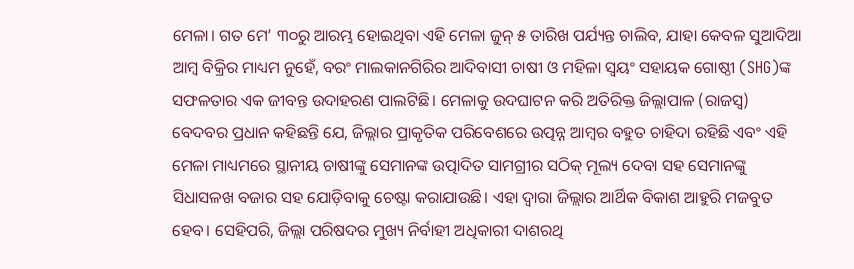ମେଳା। ଗତ ମେ’ ୩୦ରୁ ଆରମ୍ଭ ହୋଇଥିବା ଏହି ମେଳା ଜୁନ୍ ୫ ତାରିଖ ପର୍ଯ୍ୟନ୍ତ ଚାଲିବ, ଯାହା କେବଳ ସୁଆଦିଆ ଆମ୍ବ ବିକ୍ରିର ମାଧ୍ୟମ ନୁହେଁ, ବରଂ ମାଲକାନଗିରିର ଆଦିବାସୀ ଚାଷୀ ଓ ମହିଳା ସ୍ୱୟଂ ସହାୟକ ଗୋଷ୍ଠୀ (SHG)ଙ୍କ ସଫଳତାର ଏକ ଜୀବନ୍ତ ଉଦାହରଣ ପାଲଟିଛି। ମେଳାକୁ ଉଦଘାଟନ କରି ଅତିରିକ୍ତ ଜିଲ୍ଲାପାଳ (ରାଜସ୍ୱ) ବେଦବର ପ୍ରଧାନ କହିଛନ୍ତି ଯେ, ଜିଲ୍ଲାର ପ୍ରାକୃତିକ ପରିବେଶରେ ଉତ୍ପନ୍ନ ଆମ୍ବର ବହୁତ ଚାହିଦା ରହିଛି ଏବଂ ଏହି ମେଳା ମାଧ୍ୟମରେ ସ୍ଥାନୀୟ ଚାଷୀଙ୍କୁ ସେମାନଙ୍କ ଉତ୍ପାଦିତ ସାମଗ୍ରୀର ସଠିକ୍ ମୂଲ୍ୟ ଦେବା ସହ ସେମାନଙ୍କୁ ସିଧାସଳଖ ବଜାର ସହ ଯୋଡ଼ିବାକୁ ଚେଷ୍ଟା କରାଯାଉଛି। ଏହା ଦ୍ୱାରା ଜିଲ୍ଲାର ଆର୍ଥିକ ବିକାଶ ଆହୁରି ମଜବୁତ ହେବ। ସେହିପରି, ଜିଲ୍ଲା ପରିଷଦର ମୁଖ୍ୟ ନିର୍ବାହୀ ଅଧିକାରୀ ଦାଶରଥି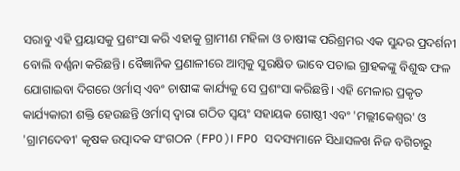ସରାବୁ ଏହି ପ୍ରୟାସକୁ ପ୍ରଶଂସା କରି ଏହାକୁ ଗ୍ରାମୀଣ ମହିଳା ଓ ଚାଷୀଙ୍କ ପରିଶ୍ରମର ଏକ ସୁନ୍ଦର ପ୍ରଦର୍ଶନୀ ବୋଲି ବର୍ଣ୍ଣନା କରିଛନ୍ତି। ବୈଜ୍ଞାନିକ ପ୍ରଣାଳୀରେ ଆମ୍ବକୁ ସୁରକ୍ଷିତ ଭାବେ ପଚାଇ ଗ୍ରାହକଙ୍କୁ ବିଶୁଦ୍ଧ ଫଳ ଯୋଗାଇବା ଦିଗରେ ଓର୍ମାସ୍ ଏବଂ ଚାଷୀଙ୍କ କାର୍ଯ୍ୟକୁ ସେ ପ୍ରଶଂସା କରିଛନ୍ତି। ଏହି ମେଳାର ପ୍ରକୃତ କାର୍ଯ୍ୟକାରୀ ଶକ୍ତି ହେଉଛନ୍ତି ଓର୍ମାସ୍ ଦ୍ୱାରା ଗଠିତ ସ୍ୱୟଂ ସହାୟକ ଗୋଷ୍ଠୀ ଏବଂ 'ମଲ୍ଲୀକେଶ୍ଵର' ଓ 'ଗ୍ରାମଦେବୀ' କୃଷକ ଉତ୍ପାଦକ ସଂଗଠନ (FPO)। FPO ସଦସ୍ୟମାନେ ସିଧାସଳଖ ନିଜ ବଗିଚାରୁ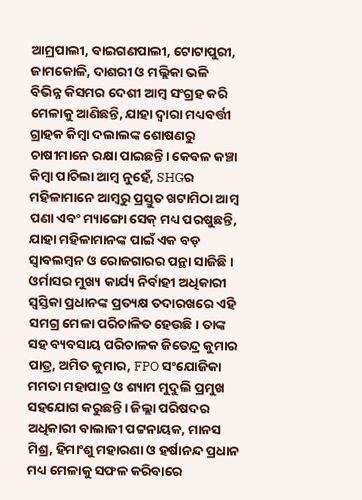ଆମ୍ରପାଲୀ, ବାଇଗଣପାଲୀ, ଟୋଟାପୁରୀ, ଜାମକୋଳି, ଦାଶରୀ ଓ ମଲ୍ଲିକା ଭଳି ବିଭିନ୍ନ କିସମର ଦେଶୀ ଆମ୍ବ ସଂଗ୍ରହ କରି ମେଳାକୁ ଆଣିଛନ୍ତି, ଯାହା ଦ୍ୱାରା ମଧ୍ୟବର୍ତ୍ତୀ ଗ୍ରାହକ କିମ୍ବା ଦଲାଲଙ୍କ ଶୋଷଣରୁ ଚାଷୀମାନେ ରକ୍ଷା ପାଇଛନ୍ତି। କେବଳ କଞ୍ଚା କିମ୍ବା ପାଚିଲା ଆମ୍ବ ନୁହେଁ, SHGର ମହିଳାମାନେ ଆମ୍ବରୁ ପ୍ରସ୍ତୁତ ଖଟାମିଠା ଆମ୍ବ ପଣା ଏବଂ ମ୍ୟାଙ୍ଗୋ ସେକ୍ ମଧ୍ୟ ପରଷୁଛନ୍ତି, ଯାହା ମହିଳାମାନଙ୍କ ପାଇଁ ଏକ ବଡ଼ ସ୍ୱାବଲମ୍ବନ ଓ ରୋଜଗାରର ପନ୍ଥା ସାଜିଛି। ଓର୍ମାସର ମୁଖ୍ୟ କାର୍ଯ୍ୟ ନିର୍ବାହୀ ଅଧିକାରୀ ସ୍ୱସ୍ତିକା ପ୍ରଧାନଙ୍କ ପ୍ରତ୍ୟକ୍ଷ ତଦାରଖରେ ଏହି ସମଗ୍ର ମେଳା ପରିଚାଳିତ ହେଉଛି। ତାଙ୍କ ସହ ବ୍ୟବସାୟ ପରିଚାଳକ ଜିତେନ୍ଦ୍ର କୁମାର ପାତ୍ର, ଅମିତ କୁମାର, FPO ସଂଯୋଜିକା ମମତା ମହାପାତ୍ର ଓ ଶ୍ୟାମ ମୁଦୁଲି ପ୍ରମୁଖ ସହଯୋଗ କରୁଛନ୍ତି। ଜିଲ୍ଲା ପରିଷଦର ଅଧିକାରୀ ବାଲାଜୀ ପଟ୍ଟନାୟକ, ମାନସ ମିଶ୍ର, ହିମାଂଶୁ ମହାରଣା ଓ ହର୍ଷାନନ୍ଦ ପ୍ରଧାନ ମଧ୍ୟ ମେଳାକୁ ସଫଳ କରିବାରେ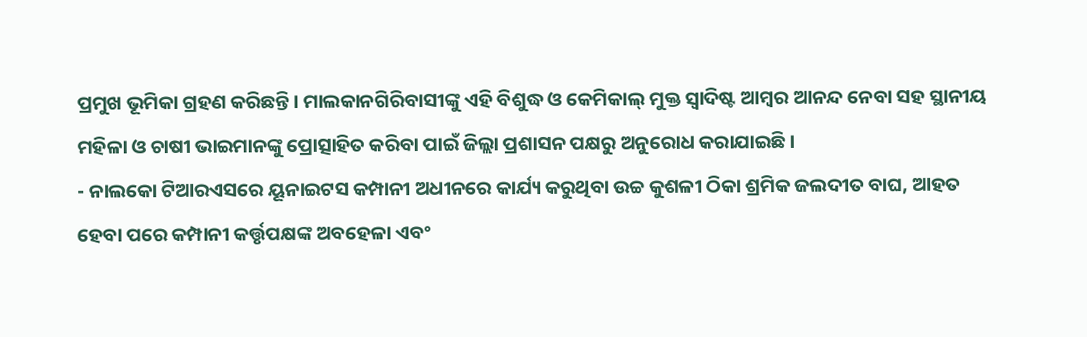ପ୍ରମୁଖ ଭୂମିକା ଗ୍ରହଣ କରିଛନ୍ତି। ମାଲକାନଗିରିବାସୀଙ୍କୁ ଏହି ବିଶୁଦ୍ଧ ଓ କେମିକାଲ୍ ମୁକ୍ତ ସ୍ୱାଦିଷ୍ଟ ଆମ୍ବର ଆନନ୍ଦ ନେବା ସହ ସ୍ଥାନୀୟ ମହିଳା ଓ ଚାଷୀ ଭାଇମାନଙ୍କୁ ପ୍ରୋତ୍ସାହିତ କରିବା ପାଇଁ ଜିଲ୍ଲା ପ୍ରଶାସନ ପକ୍ଷରୁ ଅନୁରୋଧ କରାଯାଇଛି।
- ନାଲକୋ ଟିଆରଏସରେ ୟୂନାଇଟସ କମ୍ପାନୀ ଅଧୀନରେ କାର୍ଯ୍ୟ କରୁଥିବା ଉଚ୍ଚ କୁଶଳୀ ଠିକା ଶ୍ରମିକ ଜଲଦୀତ ବାଘ, ଆହତ ହେବା ପରେ କମ୍ପାନୀ କର୍ତ୍ତୃପକ୍ଷଙ୍କ ଅବହେଳା ଏବଂ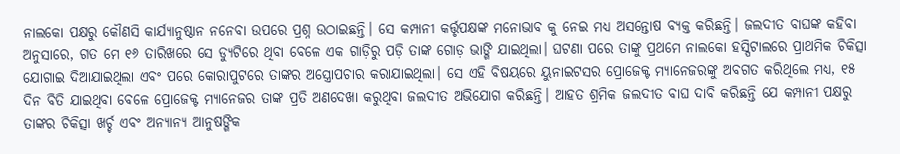ନାଲକୋ ପକ୍ଷରୁ କୌଣସି କାର୍ଯ୍ୟାନୁଷ୍ଠାନ ନନେବା ଉପରେ ପ୍ରଶ୍ନ ଉଠାଇଛନ୍ତି। ସେ କମ୍ପାନୀ କର୍ତ୍ତୃପକ୍ଷଙ୍କ ମନୋଭାବ କୁ ନେଇ ମଧ୍ୟ ଅସନ୍ତୋଷ ବ୍ୟକ୍ତ କରିଛନ୍ତି। ଜଲଦୀତ ବାଘଙ୍କ କହିବା ଅନୁସାରେ, ଗତ ମେ ୧୬ ତାରିଖରେ ସେ ଡ୍ୟୁଟିରେ ଥିବା ବେଳେ ଏକ ଗାଡ଼ିରୁ ପଡ଼ି ତାଙ୍କ ଗୋଡ଼ ଭାଙ୍ଗି ଯାଇଥିଲା। ଘଟଣା ପରେ ତାଙ୍କୁ ପ୍ରଥମେ ନାଲକୋ ହସ୍ପିଟାଲରେ ପ୍ରାଥମିକ ଚିକିତ୍ସା ଯୋଗାଇ ଦିଆଯାଇଥିଲା ଏବଂ ପରେ କୋରାପୁଟରେ ତାଙ୍କର ଅସ୍ତ୍ରୋପଚାର କରାଯାଇଥିଲା। ସେ ଏହି ବିଷୟରେ ୟୁନାଇଟସର ପ୍ରୋଜେକ୍ଟ ମ୍ୟାନେଜରଙ୍କୁ ଅବଗତ କରିଥିଲେ ମଧ୍ୟ, ୧୫ ଦିନ ବିତି ଯାଇଥିବା ବେଳେ ପ୍ରୋଜେକ୍ଟ ମ୍ୟାନେଜର ତାଙ୍କ ପ୍ରତି ଅଣଦେଖା କରୁଥିବା ଜଲଦୀତ ଅଭିଯୋଗ କରିଛନ୍ତି। ଆହତ ଶ୍ରମିକ ଜଲଦୀତ ବାଘ ଦାବି କରିଛନ୍ତି ଯେ କମ୍ପାନୀ ପକ୍ଷରୁ ତାଙ୍କର ଚିକିତ୍ସା ଖର୍ଚ୍ଚ ଏବଂ ଅନ୍ୟାନ୍ୟ ଆନୁଷଙ୍ଗିକ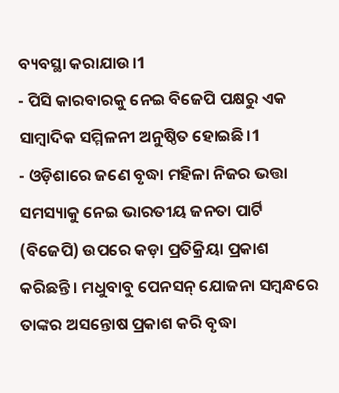ବ୍ୟବସ୍ଥା କରାଯାଉ।1
- ପିସି କାରବାରକୁ ନେଇ ବିଜେପି ପକ୍ଷରୁ ଏକ ସାମ୍ବାଦିକ ସମ୍ମିଳନୀ ଅନୁଷ୍ଠିତ ହୋଇଛି।1
- ଓଡ଼ିଶାରେ ଜଣେ ବୃଦ୍ଧା ମହିଳା ନିଜର ଭତ୍ତା ସମସ୍ୟାକୁ ନେଇ ଭାରତୀୟ ଜନତା ପାର୍ଟି (ବିଜେପି) ଉପରେ କଡ଼ା ପ୍ରତିକ୍ରିୟା ପ୍ରକାଶ କରିଛନ୍ତି। ମଧୁବାବୁ ପେନସନ୍ ଯୋଜନା ସମ୍ବନ୍ଧରେ ତାଙ୍କର ଅସନ୍ତୋଷ ପ୍ରକାଶ କରି ବୃଦ୍ଧା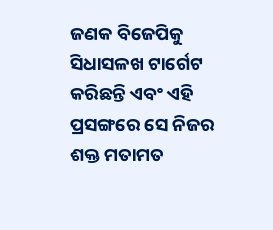ଜଣକ ବିଜେପିକୁ ସିଧାସଳଖ ଟାର୍ଗେଟ କରିଛନ୍ତି ଏବଂ ଏହି ପ୍ରସଙ୍ଗରେ ସେ ନିଜର ଶକ୍ତ ମତାମତ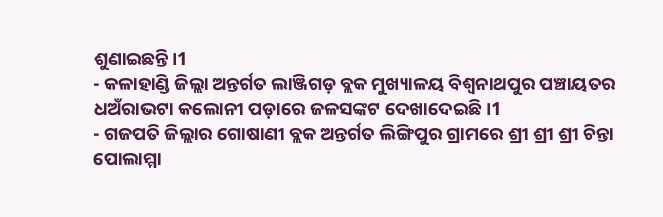ଶୁଣାଇଛନ୍ତି।1
- କଳାହାଣ୍ଡି ଜିଲ୍ଲା ଅନ୍ତର୍ଗତ ଲାଞ୍ଜିଗଡ଼ ବ୍ଲକ ମୁଖ୍ୟାଳୟ ବିଶ୍ୱନାଥପୁର ପଞ୍ଚାୟତର ଧଅଁରାଭଟା କଲୋନୀ ପଡ଼ାରେ ଜଳସଙ୍କଟ ଦେଖାଦେଇଛି।1
- ଗଜପତି ଜିଲ୍ଲାର ଗୋଷାଣୀ ବ୍ଲକ ଅନ୍ତର୍ଗତ ଲିଙ୍ଗିପୁର ଗ୍ରାମରେ ଶ୍ରୀ ଶ୍ରୀ ଶ୍ରୀ ଚିନ୍ତା ପୋଲାମ୍ମା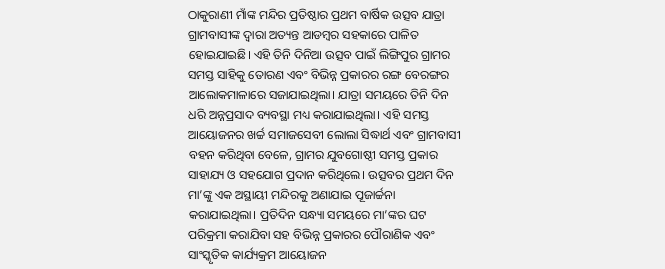ଠାକୁରାଣୀ ମାଁଙ୍କ ମନ୍ଦିର ପ୍ରତିଷ୍ଠାର ପ୍ରଥମ ବାର୍ଷିକ ଉତ୍ସବ ଯାତ୍ରା ଗ୍ରାମବାସୀଙ୍କ ଦ୍ୱାରା ଅତ୍ୟନ୍ତ ଆଡମ୍ବର ସହକାରେ ପାଳିତ ହୋଇଯାଇଛି। ଏହି ତିନି ଦିନିଆ ଉତ୍ସବ ପାଇଁ ଲିଙ୍ଗିପୁର ଗ୍ରାମର ସମସ୍ତ ସାହିକୁ ତୋରଣ ଏବଂ ବିଭିନ୍ନ ପ୍ରକାରର ରଙ୍ଗ ବେରଙ୍ଗର ଆଲୋକମାଳାରେ ସଜାଯାଇଥିଲା। ଯାତ୍ରା ସମୟରେ ତିନି ଦିନ ଧରି ଅନ୍ନପ୍ରସାଦ ବ୍ୟବସ୍ଥା ମଧ୍ୟ କରାଯାଇଥିଲା। ଏହି ସମସ୍ତ ଆୟୋଜନର ଖର୍ଚ୍ଚ ସମାଜସେବୀ ଲୋଲା ସିଦ୍ଧାର୍ଥ ଏବଂ ଗ୍ରାମବାସୀ ବହନ କରିଥିବା ବେଳେ, ଗ୍ରାମର ଯୁବଗୋଷ୍ଠୀ ସମସ୍ତ ପ୍ରକାର ସାହାଯ୍ୟ ଓ ସହଯୋଗ ପ୍ରଦାନ କରିଥିଲେ। ଉତ୍ସବର ପ୍ରଥମ ଦିନ ମା’ଙ୍କୁ ଏକ ଅସ୍ଥାୟୀ ମନ୍ଦିରକୁ ଅଣାଯାଇ ପୂଜାର୍ଚ୍ଚନା କରାଯାଇଥିଲା। ପ୍ରତିଦିନ ସନ୍ଧ୍ୟା ସମୟରେ ମା’ଙ୍କର ଘଟ ପରିକ୍ରମା କରାଯିବା ସହ ବିଭିନ୍ନ ପ୍ରକାରର ପୌରାଣିକ ଏବଂ ସାଂସ୍କୃତିକ କାର୍ଯ୍ୟକ୍ରମ ଆୟୋଜନ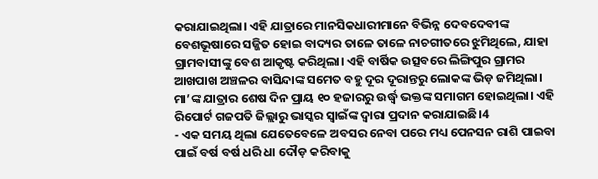କରାଯାଇଥିଲା। ଏହି ଯାତ୍ରାରେ ମାନସିକଧାରୀମାନେ ବିଭିନ୍ନ ଦେବଦେବୀଙ୍କ ବେଶଭୂଷାରେ ସଜ୍ଜିତ ହୋଇ ବାଦ୍ୟର ତାଳେ ତାଳେ ନାଚଗୀତରେ ଝୁମିଥିଲେ, ଯାହା ଗ୍ରାମବାସୀଙ୍କୁ ବେଶ ଆକୃଷ୍ଟ କରିଥିଲା। ଏହି ବାର୍ଷିକ ଉତ୍ସବରେ ଲିଙ୍ଗିପୁର ଗ୍ରାମର ଆଖପାଖ ଅଞ୍ଚଳର ବାସିନ୍ଦାଙ୍କ ସମେତ ବହୁ ଦୂର ଦୂରାନ୍ତରୁ ଲୋକଙ୍କ ଭିଡ଼ ଜମିଥିଲା। ମା’ଙ୍କ ଯାତ୍ରାର ଶେଷ ଦିନ ପ୍ରାୟ ୧୦ ହଜାରରୁ ଉର୍ଦ୍ଧ୍ବ ଭକ୍ତଙ୍କ ସମାଗମ ହୋଇଥିଲା। ଏହି ରିପୋର୍ଟ ଗଜପତି ଜିଲ୍ଲାରୁ ଭାସ୍କର ସ୍ୱାଇଁଙ୍କ ଦ୍ୱାରା ପ୍ରଦାନ କରାଯାଇଛି।4
- ଏକ ସମୟ ଥିଲା ଯେତେବେଳେ ଅବସର ନେବା ପରେ ମଧ୍ୟ ପେନସନ ରାଶି ପାଇବା ପାଇଁ ବର୍ଷ ବର୍ଷ ଧରି ଧା ଦୌଡ଼ କରିବାକୁ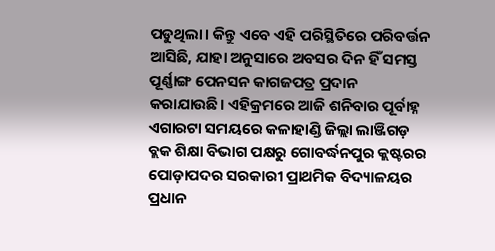ପଡୁଥିଲା। କିନ୍ତୁ ଏବେ ଏହି ପରିସ୍ଥିତିରେ ପରିବର୍ତ୍ତନ ଆସିଛି, ଯାହା ଅନୁସାରେ ଅବସର ଦିନ ହିଁ ସମସ୍ତ ପୂର୍ଣ୍ଣାଙ୍ଗ ପେନସନ କାଗଜପତ୍ର ପ୍ରଦାନ କରାଯାଉଛି। ଏହିକ୍ରମରେ ଆଜି ଶନିବାର ପୂର୍ବାହ୍ନ ଏଗାରଟା ସମୟରେ କଳାହାଣ୍ଡି ଜିଲ୍ଲା ଲାଞ୍ଜିଗଡ଼ ବ୍ଲକ ଶିକ୍ଷା ବିଭାଗ ପକ୍ଷରୁ ଗୋବର୍ଦ୍ଧନପୁର କ୍ଲଷ୍ଟରର ପୋଡ଼ାପଦର ସରକାରୀ ପ୍ରାଥମିକ ବିଦ୍ୟାଳୟର ପ୍ରଧାନ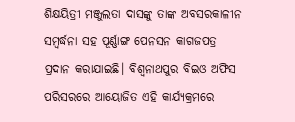ଶିକ୍ଷୟିତ୍ରୀ ମଞ୍ଜୁଲତା ଦାସଙ୍କୁ ତାଙ୍କ ଅବସରକାଳୀନ ସମ୍ବର୍ଦ୍ଧନା ସହ ପୂର୍ଣ୍ଣାଙ୍ଗ ପେନସନ କାଗଜପତ୍ର ପ୍ରଦାନ କରାଯାଇଛି। ବିଶ୍ୱନାଥପୁର ବିଇଓ ଅଫିସ ପରିସରରେ ଆୟୋଜିତ ଏହି କାର୍ଯ୍ୟକ୍ରମରେ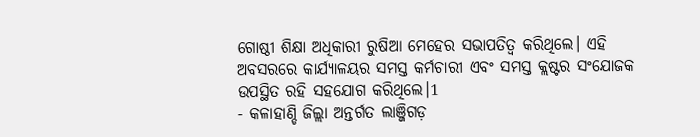ଗୋଷ୍ଠୀ ଶିକ୍ଷା ଅଧିକାରୀ ରୁଷିଆ ମେହେର ସଭାପତିତ୍ୱ କରିଥିଲେ। ଏହି ଅବସରରେ କାର୍ଯ୍ୟାଳୟର ସମସ୍ତ କର୍ମଚାରୀ ଏବଂ ସମସ୍ତ କ୍ଲଷ୍ଟର ସଂଯୋଜକ ଉପସ୍ଥିତ ରହି ସହଯୋଗ କରିଥିଲେ।1
- କଳାହାଣ୍ଡି ଜିଲ୍ଲା ଅନ୍ତର୍ଗତ ଲାଞ୍ଜିଗଡ଼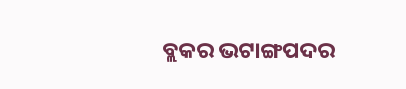ବ୍ଲକର ଭଟାଙ୍ଗପଦର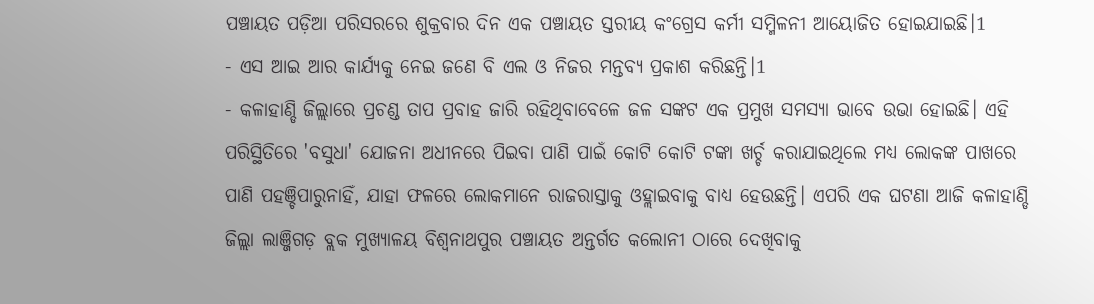ପଞ୍ଚାୟତ ପଡ଼ିଆ ପରିସରରେ ଶୁକ୍ରବାର ଦିନ ଏକ ପଞ୍ଚାୟତ ସ୍ତରୀୟ କଂଗ୍ରେସ କର୍ମୀ ସମ୍ମିଳନୀ ଆୟୋଜିତ ହୋଇଯାଇଛି।1
- ଏସ ଆଇ ଆର କାର୍ଯ୍ୟକୁ ନେଇ ଜଣେ ବି ଏଲ ଓ ନିଜର ମନ୍ତବ୍ୟ ପ୍ରକାଶ କରିଛନ୍ତି।1
- କଳାହାଣ୍ଡି ଜିଲ୍ଲାରେ ପ୍ରଚଣ୍ଡ ତାପ ପ୍ରବାହ ଜାରି ରହିଥିବାବେଳେ ଜଳ ସଙ୍କଟ ଏକ ପ୍ରମୁଖ ସମସ୍ୟା ଭାବେ ଉଭା ହୋଇଛି। ଏହି ପରିସ୍ଥିତିରେ 'ବସୁଧା' ଯୋଜନା ଅଧୀନରେ ପିଇବା ପାଣି ପାଇଁ କୋଟି କୋଟି ଟଙ୍କା ଖର୍ଚ୍ଚ କରାଯାଇଥିଲେ ମଧ୍ୟ ଲୋକଙ୍କ ପାଖରେ ପାଣି ପହଞ୍ଚିପାରୁନାହିଁ, ଯାହା ଫଳରେ ଲୋକମାନେ ରାଜରାସ୍ତାକୁ ଓହ୍ଲାଇବାକୁ ବାଧ୍ୟ ହେଉଛନ୍ତି। ଏପରି ଏକ ଘଟଣା ଆଜି କଳାହାଣ୍ଡି ଜିଲ୍ଲା ଲାଞ୍ଜିଗଡ଼ ବ୍ଲକ ମୁଖ୍ୟାଳୟ ବିଶ୍ୱନାଥପୁର ପଞ୍ଚାୟତ ଅନ୍ତର୍ଗତ କଲୋନୀ ଠାରେ ଦେଖିବାକୁ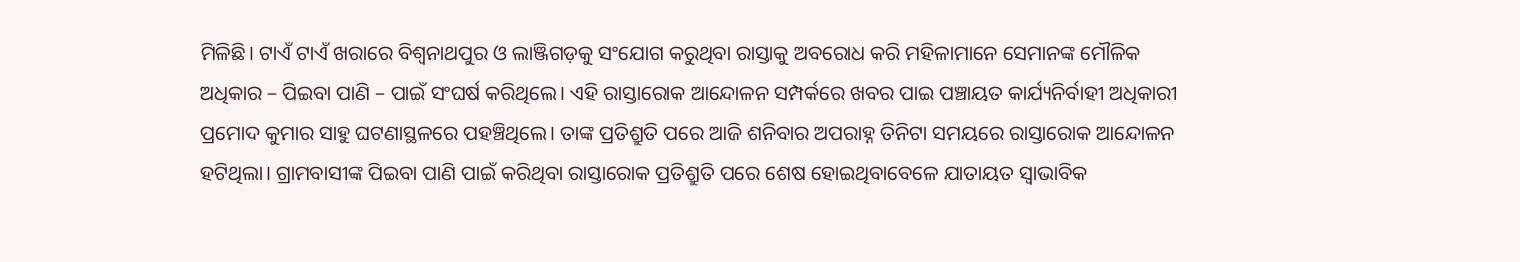ମିଳିଛି। ଟାଏଁ ଟାଏଁ ଖରାରେ ବିଶ୍ୱନାଥପୁର ଓ ଲାଞ୍ଜିଗଡ଼କୁ ସଂଯୋଗ କରୁଥିବା ରାସ୍ତାକୁ ଅବରୋଧ କରି ମହିଳାମାନେ ସେମାନଙ୍କ ମୌଳିକ ଅଧିକାର – ପିଇବା ପାଣି – ପାଇଁ ସଂଘର୍ଷ କରିଥିଲେ। ଏହି ରାସ୍ତାରୋକ ଆନ୍ଦୋଳନ ସମ୍ପର୍କରେ ଖବର ପାଇ ପଞ୍ଚାୟତ କାର୍ଯ୍ୟନିର୍ବାହୀ ଅଧିକାରୀ ପ୍ରମୋଦ କୁମାର ସାହୁ ଘଟଣାସ୍ଥଳରେ ପହଞ୍ଚିଥିଲେ। ତାଙ୍କ ପ୍ରତିଶ୍ରୁତି ପରେ ଆଜି ଶନିବାର ଅପରାହ୍ନ ତିନିଟା ସମୟରେ ରାସ୍ତାରୋକ ଆନ୍ଦୋଳନ ହଟିଥିଲା। ଗ୍ରାମବାସୀଙ୍କ ପିଇବା ପାଣି ପାଇଁ କରିଥିବା ରାସ୍ତାରୋକ ପ୍ରତିଶ୍ରୁତି ପରେ ଶେଷ ହୋଇଥିବାବେଳେ ଯାତାୟତ ସ୍ୱାଭାବିକ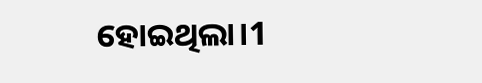ହୋଇଥିଲା।1